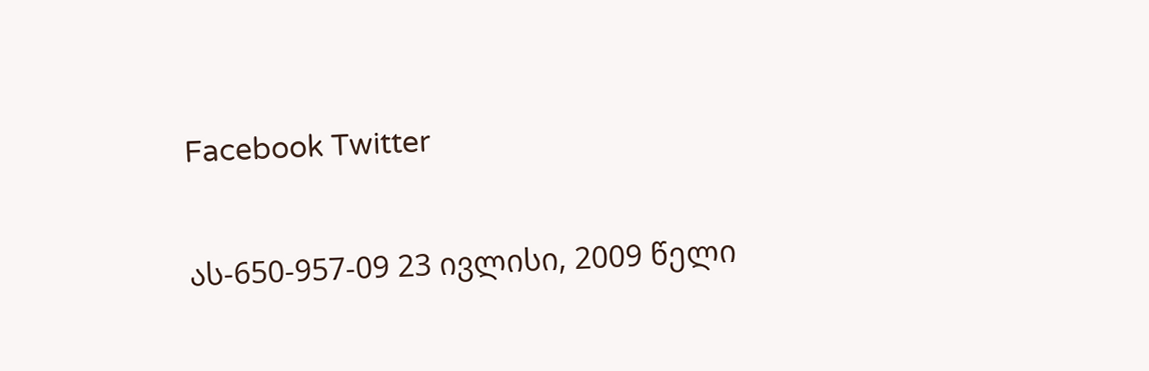Facebook Twitter

ას-650-957-09 23 ივლისი, 2009 წელი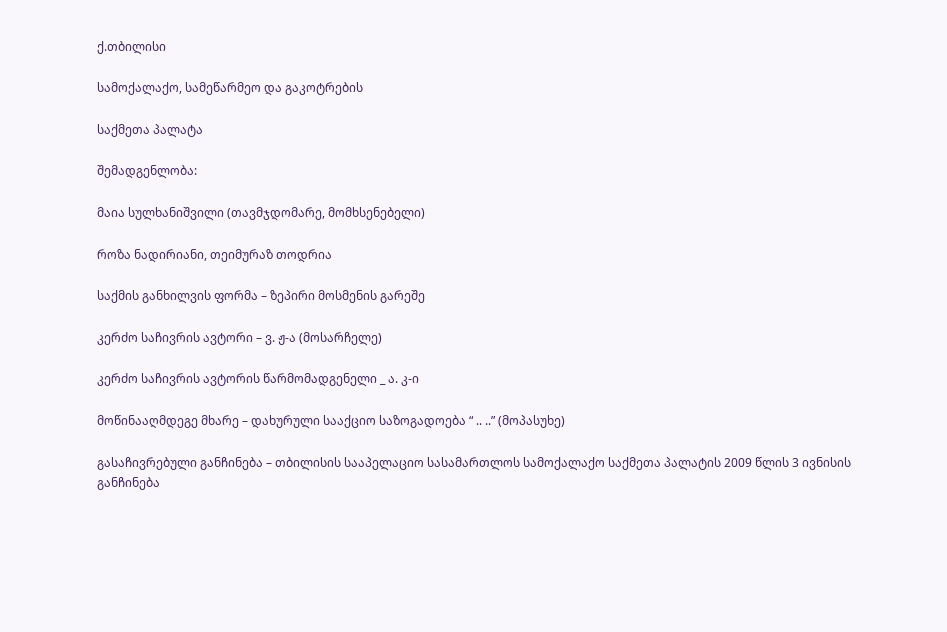ქ.თბილისი

სამოქალაქო, სამეწარმეო და გაკოტრების

საქმეთა პალატა

შემადგენლობა:

მაია სულხანიშვილი (თავმჯდომარე, მომხსენებელი)

როზა ნადირიანი, თეიმურაზ თოდრია

საქმის განხილვის ფორმა – ზეპირი მოსმენის გარეშე

კერძო საჩივრის ავტორი – ვ. ჟ-ა (მოსარჩელე)

კერძო საჩივრის ავტორის წარმომადგენელი _ ა. კ-ი

მოწინააღმდეგე მხარე – დახურული სააქციო საზოგადოება “ .. ..” (მოპასუხე)

გასაჩივრებული განჩინება – თბილისის სააპელაციო სასამართლოს სამოქალაქო საქმეთა პალატის 2009 წლის 3 ივნისის განჩინება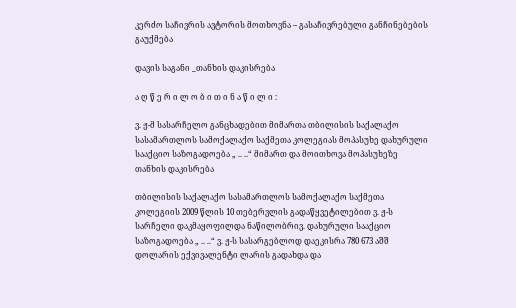კერძო საჩივრის ავტორის მოთხოვნა – გასაჩივრებული განჩინებების გაუქმება

დავის საგანი _თანხის დაკისრება

ა ღ წ ე რ ი ლ ო ბ ი თ ი ნ ა წ ი ლ ი :

ვ. ჟ-მ სასარჩელო განცხადებით მიმართა თბილისის საქალაქო სასამართლოს სამოქალაქო საქმეთა კოლეგიას მოპასუხე დახურული სააქციო საზოგადოება „ .. ..“ მიმართ და მოითხოვა მოპასუხეზე თანხის დაკისრება

თბილისის საქალაქო სასამართლოს სამოქალაქო საქმეთა კოლეგიის 2009 წლის 10 თებერვლის გადაწყვეტილებით ვ. ჟ-ს სარჩელი დაკმაყოფილდა ნაწილობრივ. დახურული სააქციო საზოგადოება „ .. ..“ ვ. ჟ-ს სასარგებლოდ დაეკისრა 780 673 აშშ დოლარის ექვივალენტი ლარის გადახდა და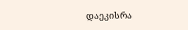დაეკისრა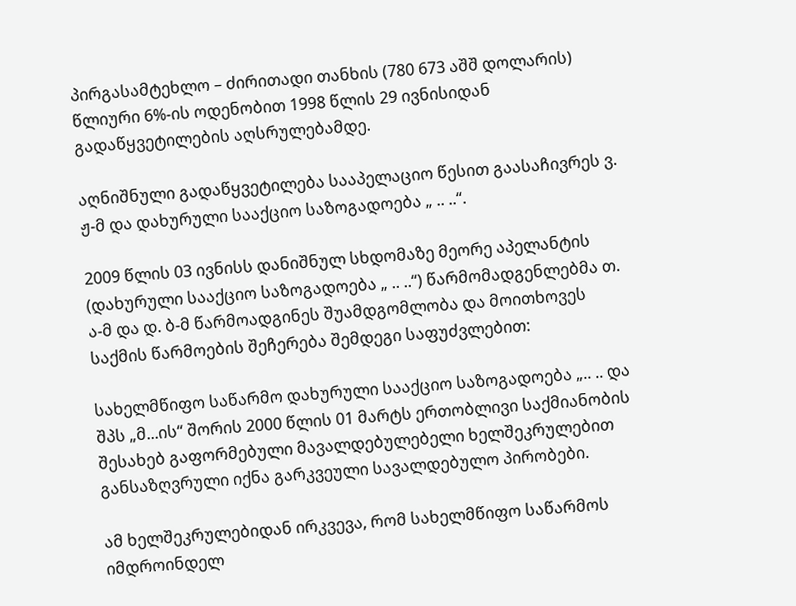პირგასამტეხლო – ძირითადი თანხის (780 673 აშშ დოლარის) წლიური 6%-ის ოდენობით 1998 წლის 29 ივნისიდან გადაწყვეტილების აღსრულებამდე.

აღნიშნული გადაწყვეტილება სააპელაციო წესით გაასაჩივრეს ვ. ჟ-მ და დახურული სააქციო საზოგადოება „ .. ..“.

2009 წლის 03 ივნისს დანიშნულ სხდომაზე მეორე აპელანტის (დახურული სააქციო საზოგადოება „ .. ..“) წარმომადგენლებმა თ. ა-მ და დ. ბ-მ წარმოადგინეს შუამდგომლობა და მოითხოვეს საქმის წარმოების შეჩერება შემდეგი საფუძვლებით:

სახელმწიფო საწარმო დახურული სააქციო საზოგადოება „.. .. და შპს „მ...ის“ შორის 2000 წლის 01 მარტს ერთობლივი საქმიანობის შესახებ გაფორმებული მავალდებულებელი ხელშეკრულებით განსაზღვრული იქნა გარკვეული სავალდებულო პირობები.

ამ ხელშეკრულებიდან ირკვევა, რომ სახელმწიფო საწარმოს იმდროინდელ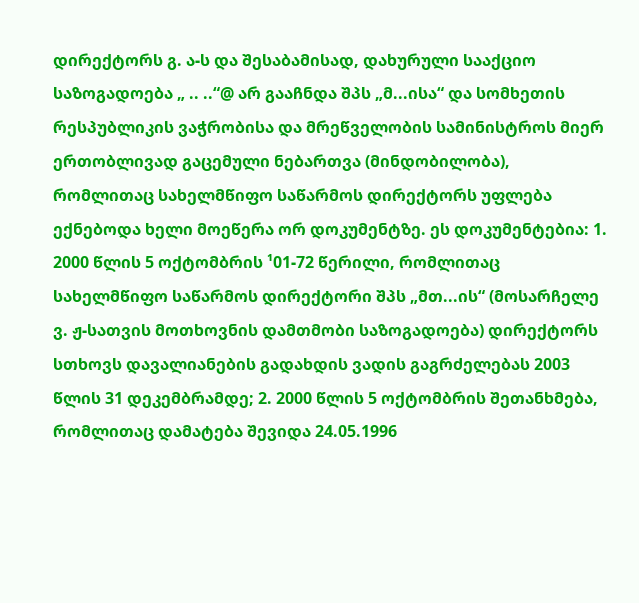დირექტორს გ. ა-ს და შესაბამისად, დახურული სააქციო საზოგადოება „ .. ..“@ არ გააჩნდა შპს „მ...ისა“ და სომხეთის რესპუბლიკის ვაჭრობისა და მრეწველობის სამინისტროს მიერ ერთობლივად გაცემული ნებართვა (მინდობილობა), რომლითაც სახელმწიფო საწარმოს დირექტორს უფლება ექნებოდა ხელი მოეწერა ორ დოკუმენტზე. ეს დოკუმენტებია: 1. 2000 წლის 5 ოქტომბრის ¹01-72 წერილი, რომლითაც სახელმწიფო საწარმოს დირექტორი შპს „მთ...ის“ (მოსარჩელე ვ. ჟ-სათვის მოთხოვნის დამთმობი საზოგადოება) დირექტორს სთხოვს დავალიანების გადახდის ვადის გაგრძელებას 2003 წლის 31 დეკემბრამდე; 2. 2000 წლის 5 ოქტომბრის შეთანხმება, რომლითაც დამატება შევიდა 24.05.1996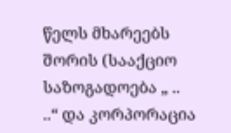წელს მხარეებს შორის (სააქციო საზოგადოება „ .. ..“ და კორპორაცია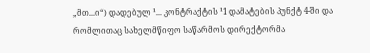„მთ...ი“) დადებულ ¹... კონტრაქტის ¹1 დამატების პუნქტ 4-ში და რომლითაც სახელმწიფო საწარმოს დირექტორმა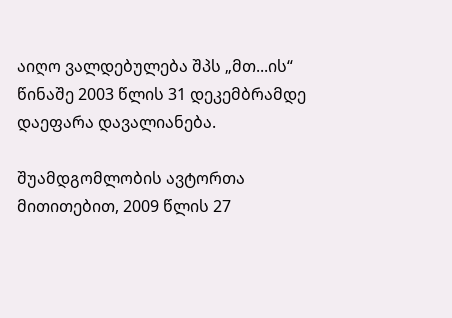აიღო ვალდებულება შპს „მთ...ის“ წინაშე 2003 წლის 31 დეკემბრამდე დაეფარა დავალიანება.

შუამდგომლობის ავტორთა მითითებით, 2009 წლის 27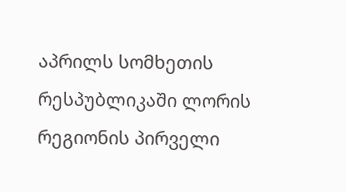აპრილს სომხეთის რესპუბლიკაში ლორის რეგიონის პირველი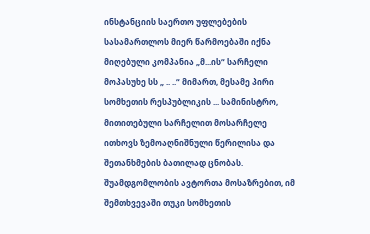ინსტანციის საერთო უფლებების სასამართლოს მიერ წარმოებაში იქნა მიღებული კომპანია „მ...ის“ სარჩელი მოპასუხე სს „ .. ..“ მიმართ, მესამე პირი სომხეთის რესპუბლიკის ... სამინისტრო, მითითებული სარჩელით მოსარჩელე ითხოვს ზემოაღნიშნული წერილისა და შეთანხმების ბათილად ცნობას. შუამდგომლობის ავტორთა მოსაზრებით, იმ შემთხვევაში თუკი სომხეთის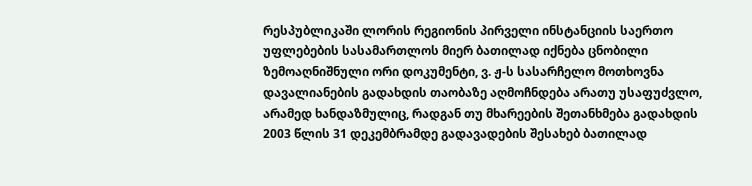რესპუბლიკაში ლორის რეგიონის პირველი ინსტანციის საერთო უფლებების სასამართლოს მიერ ბათილად იქნება ცნობილი ზემოაღნიშნული ორი დოკუმენტი, ვ. ჟ-ს სასარჩელო მოთხოვნა დავალიანების გადახდის თაობაზე აღმოჩნდება არათუ უსაფუძვლო, არამედ ხანდაზმულიც, რადგან თუ მხარეების შეთანხმება გადახდის 2003 წლის 31 დეკემბრამდე გადავადების შესახებ ბათილად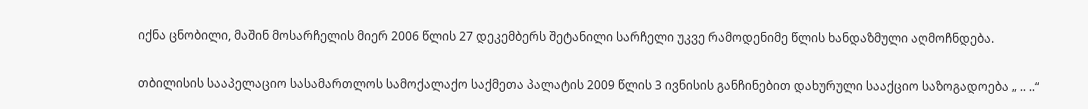იქნა ცნობილი, მაშინ მოსარჩელის მიერ 2006 წლის 27 დეკემბერს შეტანილი სარჩელი უკვე რამოდენიმე წლის ხანდაზმული აღმოჩნდება.

თბილისის სააპელაციო სასამართლოს სამოქალაქო საქმეთა პალატის 2009 წლის 3 ივნისის განჩინებით დახურული სააქციო საზოგადოება „ .. ..“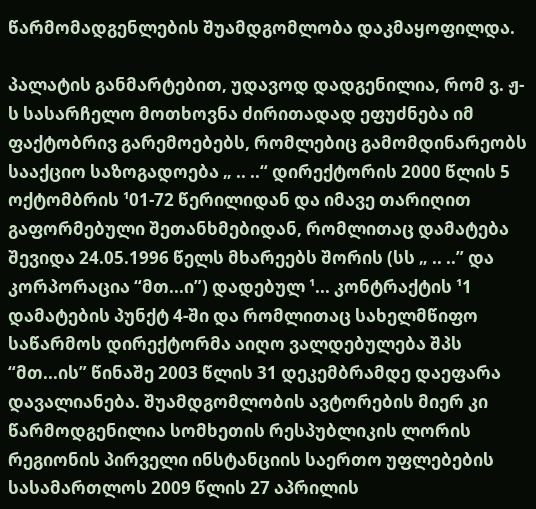წარმომადგენლების შუამდგომლობა დაკმაყოფილდა.

პალატის განმარტებით, უდავოდ დადგენილია, რომ ვ. ჟ-ს სასარჩელო მოთხოვნა ძირითადად ეფუძნება იმ ფაქტობრივ გარემოებებს, რომლებიც გამომდინარეობს სააქციო საზოგადოება „ .. ..“ დირექტორის 2000 წლის 5 ოქტომბრის ¹01-72 წერილიდან და იმავე თარიღით გაფორმებული შეთანხმებიდან, რომლითაც დამატება შევიდა 24.05.1996 წელს მხარეებს შორის (სს „ .. ..” და კორპორაცია “მთ...ი”) დადებულ ¹... კონტრაქტის ¹1 დამატების პუნქტ 4-ში და რომლითაც სახელმწიფო საწარმოს დირექტორმა აიღო ვალდებულება შპს “მთ...ის” წინაშე 2003 წლის 31 დეკემბრამდე დაეფარა დავალიანება. შუამდგომლობის ავტორების მიერ კი წარმოდგენილია სომხეთის რესპუბლიკის ლორის რეგიონის პირველი ინსტანციის საერთო უფლებების სასამართლოს 2009 წლის 27 აპრილის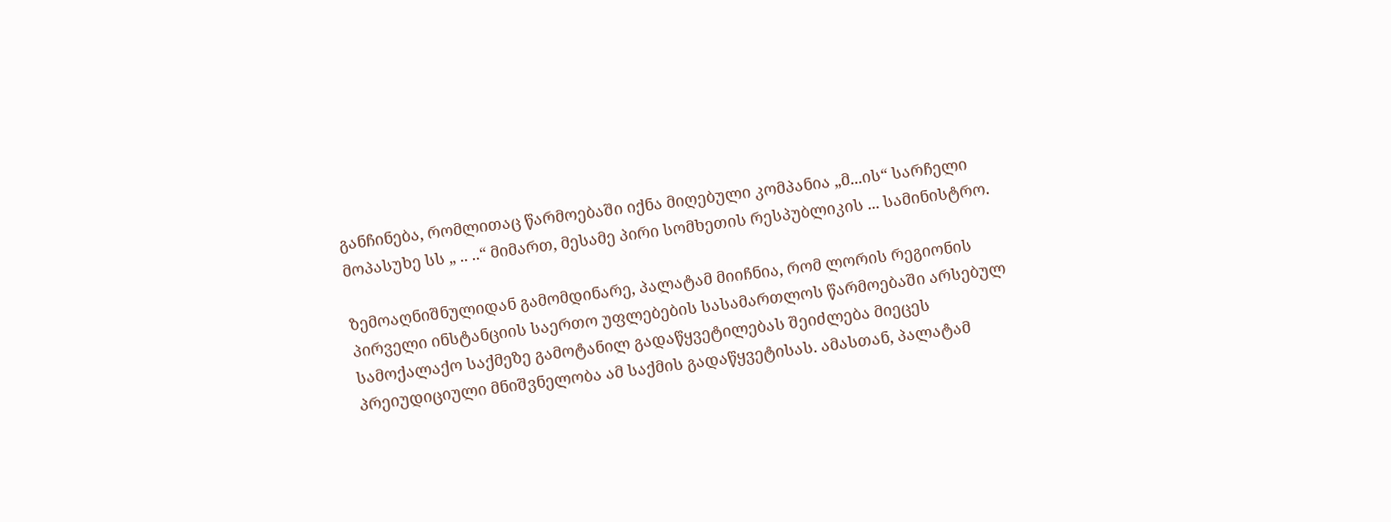განჩინება, რომლითაც წარმოებაში იქნა მიღებული კომპანია „მ...ის“ სარჩელი მოპასუხე სს „ .. ..“ მიმართ, მესამე პირი სომხეთის რესპუბლიკის ... სამინისტრო.

ზემოაღნიშნულიდან გამომდინარე, პალატამ მიიჩნია, რომ ლორის რეგიონის პირველი ინსტანციის საერთო უფლებების სასამართლოს წარმოებაში არსებულ სამოქალაქო საქმეზე გამოტანილ გადაწყვეტილებას შეიძლება მიეცეს პრეიუდიციული მნიშვნელობა ამ საქმის გადაწყვეტისას. ამასთან, პალატამ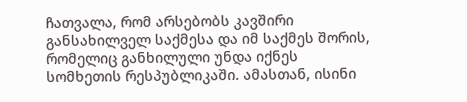ჩათვალა, რომ არსებობს კავშირი განსახილველ საქმესა და იმ საქმეს შორის, რომელიც განხილული უნდა იქნეს სომხეთის რესპუბლიკაში. ამასთან, ისინი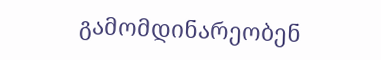გამომდინარეობენ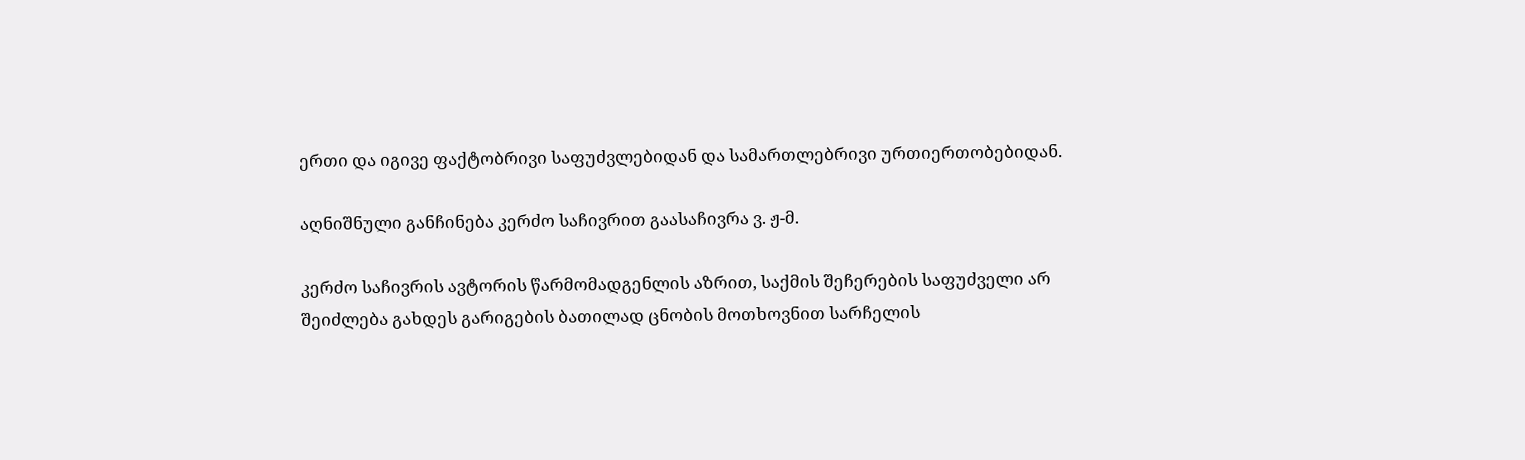ერთი და იგივე ფაქტობრივი საფუძვლებიდან და სამართლებრივი ურთიერთობებიდან.

აღნიშნული განჩინება კერძო საჩივრით გაასაჩივრა ვ. ჟ-მ.

კერძო საჩივრის ავტორის წარმომადგენლის აზრით, საქმის შეჩერების საფუძველი არ შეიძლება გახდეს გარიგების ბათილად ცნობის მოთხოვნით სარჩელის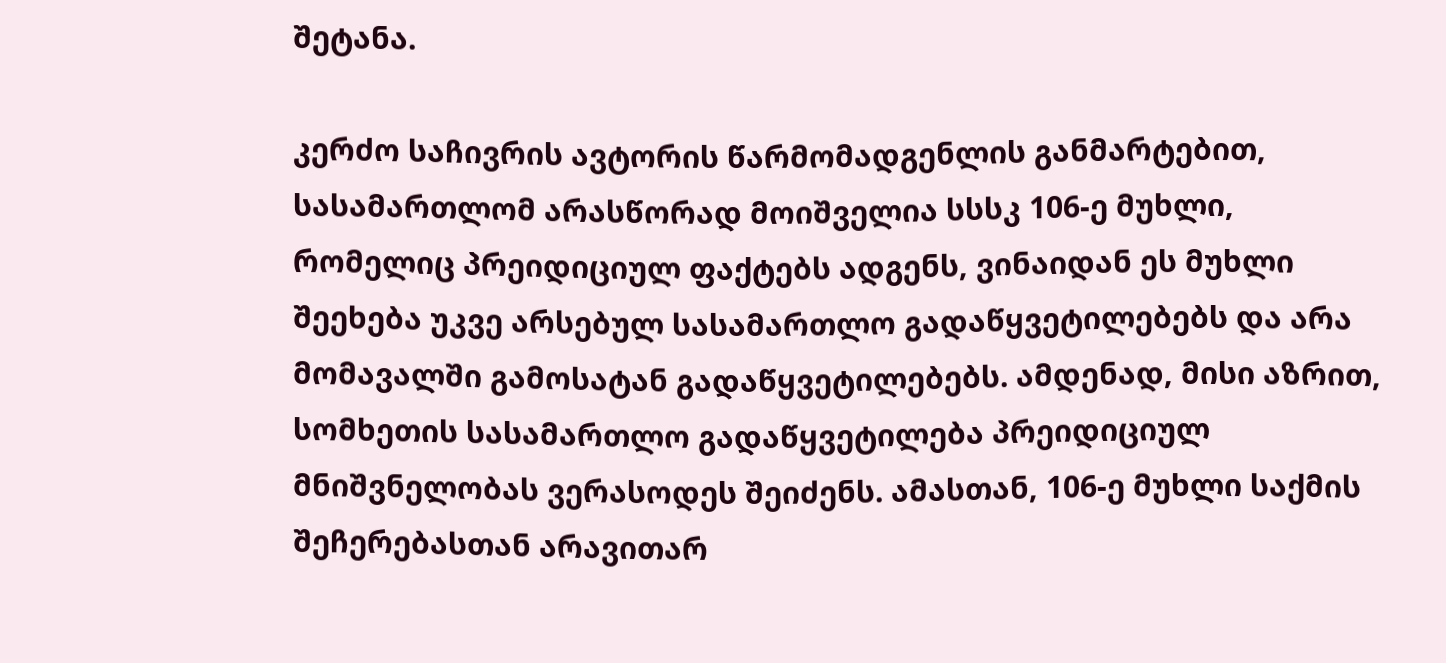შეტანა.

კერძო საჩივრის ავტორის წარმომადგენლის განმარტებით, სასამართლომ არასწორად მოიშველია სსსკ 106-ე მუხლი, რომელიც პრეიდიციულ ფაქტებს ადგენს, ვინაიდან ეს მუხლი შეეხება უკვე არსებულ სასამართლო გადაწყვეტილებებს და არა მომავალში გამოსატან გადაწყვეტილებებს. ამდენად, მისი აზრით, სომხეთის სასამართლო გადაწყვეტილება პრეიდიციულ მნიშვნელობას ვერასოდეს შეიძენს. ამასთან, 106-ე მუხლი საქმის შეჩერებასთან არავითარ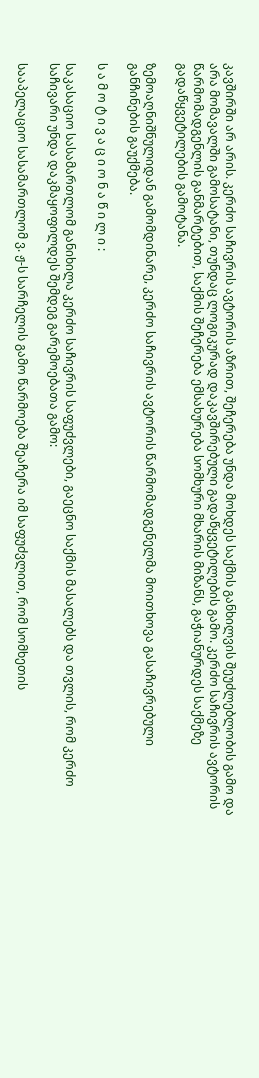კავშირში არ არის. კერძო საჩივრის ავტორის აზრით, შეჩერება უნდა მოხდეს საქმის განხილვის შეუძლებლობის გამო და არა მომავალში გამოსატანი, თუნდაც ლოგიკურად დაკავშირებული გადაწყვეტილების გამო. კერძო საჩივრის ავტორის წარმომადგენლის განმარტებით, საქმის შეჩერება ემსახურება სომხური მხარის მიზანს, გაჭიანურდეს საქმეზე გადაწყვეტილების გამოტანა.

ზემოაღნიშნულიდან გამომდინარე, კერძო საჩივრის ავტორის წარმომადგენელმა მოითხოვა გასაჩივრებული განჩინების გაუქმება.

ს ა მ ო ტ ი ვ ა ც ი ო ნ ა წ ი ლ ი :

საკასაციო სასამართლომ განიხილა კერძო საჩივრის საფუძვლები, გაეცნო საქმის მასალებს და თვლის, რომ კერძო საჩივარი უნდა დაკმაყოფილდეს შემდეგ გარემოებათა გამო:

სააპელაციო სასამართლომ ვ. ჟ-ს სარჩელის გამო წარმოება შეაჩერა იმ საფუძვლით, რომ სომხეთის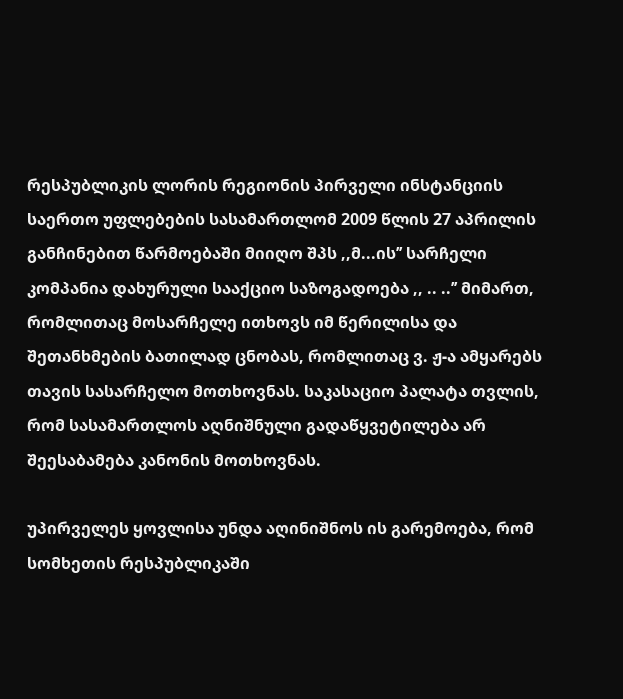რესპუბლიკის ლორის რეგიონის პირველი ინსტანციის საერთო უფლებების სასამართლომ 2009 წლის 27 აპრილის განჩინებით წარმოებაში მიიღო შპს ,,მ...ის’’ სარჩელი კომპანია დახურული სააქციო საზოგადოება ,, .. ..’’ მიმართ, რომლითაც მოსარჩელე ითხოვს იმ წერილისა და შეთანხმების ბათილად ცნობას, რომლითაც ვ. ჟ-ა ამყარებს თავის სასარჩელო მოთხოვნას. საკასაციო პალატა თვლის, რომ სასამართლოს აღნიშნული გადაწყვეტილება არ შეესაბამება კანონის მოთხოვნას.

უპირველეს ყოვლისა უნდა აღინიშნოს ის გარემოება, რომ სომხეთის რესპუბლიკაში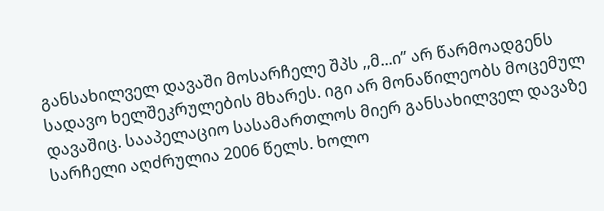განსახილველ დავაში მოსარჩელე შპს ,,მ...ი’’ არ წარმოადგენს სადავო ხელშეკრულების მხარეს. იგი არ მონაწილეობს მოცემულ დავაშიც. სააპელაციო სასამართლოს მიერ განსახილველ დავაზე სარჩელი აღძრულია 2006 წელს. ხოლო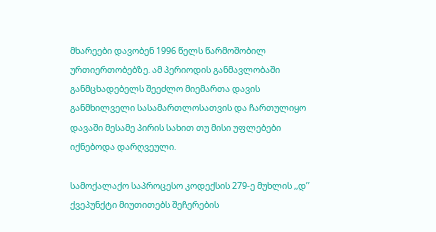მხარეები დავობენ 1996 წელს წარმოშობილ ურთიერთობებზე. ამ პერიოდის განმავლობაში განმცხადებელს შეეძლო მიემართა დავის განმხილველი სასამართლოსათვის და ჩართულიყო დავაში მესამე პირის სახით თუ მისი უფლებები იქნებოდა დარღვეული.

სამოქალაქო საპროცესო კოდექსის 279-ე მუხლის ,,დ’’ ქვეპუნქტი მიუთითებს შეჩერების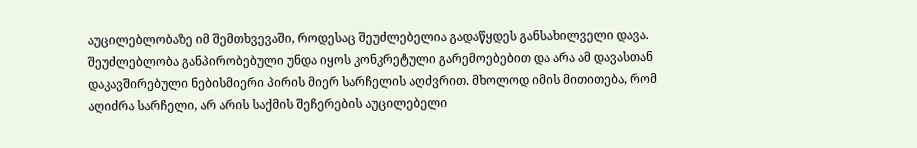აუცილებლობაზე იმ შემთხვევაში, როდესაც შეუძლებელია გადაწყდეს განსახილველი დავა. შეუძლებლობა განპირობებული უნდა იყოს კონკრეტული გარემოებებით და არა ამ დავასთან დაკავშირებული ნებისმიერი პირის მიერ სარჩელის აღძვრით. მხოლოდ იმის მითითება, რომ აღიძრა სარჩელი, არ არის საქმის შეჩერების აუცილებელი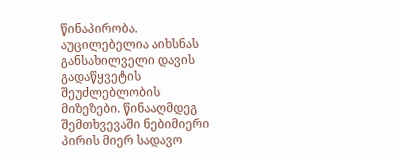წინაპირობა. აუცილებელია აიხსნას განსახილველი დავის გადაწყვეტის შეუძლებლობის მიზეზები. წინააღმდეგ შემთხვევაში ნებიმიერი პირის მიერ სადავო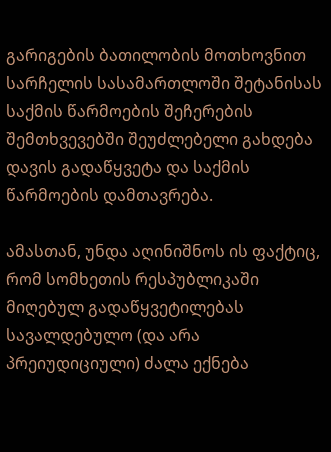გარიგების ბათილობის მოთხოვნით სარჩელის სასამართლოში შეტანისას საქმის წარმოების შეჩერების შემთხვევებში შეუძლებელი გახდება დავის გადაწყვეტა და საქმის წარმოების დამთავრება.

ამასთან, უნდა აღინიშნოს ის ფაქტიც, რომ სომხეთის რესპუბლიკაში მიღებულ გადაწყვეტილებას სავალდებულო (და არა პრეიუდიციული) ძალა ექნება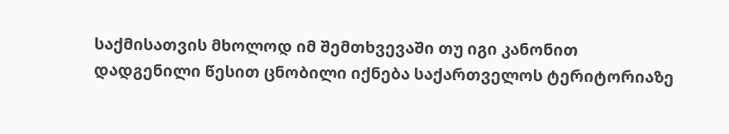საქმისათვის მხოლოდ იმ შემთხვევაში თუ იგი კანონით დადგენილი წესით ცნობილი იქნება საქართველოს ტერიტორიაზე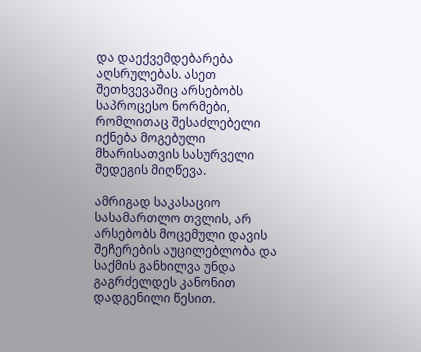და დაექვემდებარება აღსრულებას. ასეთ შეთხვევაშიც არსებობს საპროცესო ნორმები, რომლითაც შესაძლებელი იქნება მოგებული მხარისათვის სასურველი შედეგის მიღწევა.

ამრიგად საკასაციო სასამართლო თვლის, არ არსებობს მოცემული დავის შეჩერების აუცილებლობა და საქმის განხილვა უნდა გაგრძელდეს კანონით დადგენილი წესით.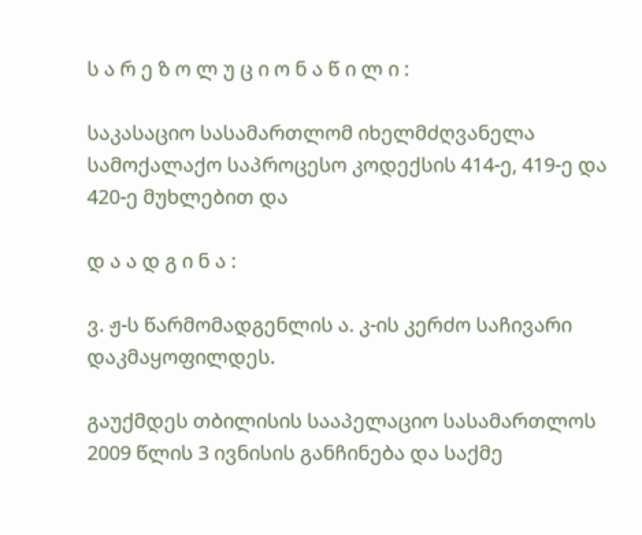ს ა რ ე ზ ო ლ უ ც ი ო ნ ა წ ი ლ ი :

საკასაციო სასამართლომ იხელმძღვანელა სამოქალაქო საპროცესო კოდექსის 414-ე, 419-ე და 420-ე მუხლებით და

დ ა ა დ გ ი ნ ა :

ვ. ჟ-ს წარმომადგენლის ა. კ-ის კერძო საჩივარი დაკმაყოფილდეს.

გაუქმდეს თბილისის სააპელაციო სასამართლოს 2009 წლის 3 ივნისის განჩინება და საქმე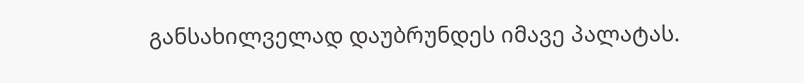განსახილველად დაუბრუნდეს იმავე პალატას.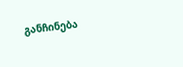განჩინება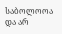საბოლოოა და არ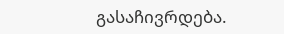გასაჩივრდება.